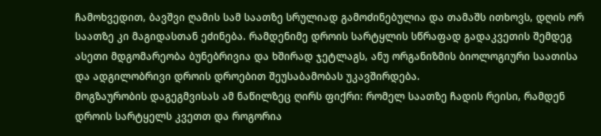ჩამოხვედით, ბავშვი ღამის სამ საათზე სრულიად გამოძინებულია და თამაშს ითხოვს, დღის ორ საათზე კი მაგიდასთან ეძინება. რამდენიმე დროის სარტყლის სწრაფად გადაკვეთის შემდეგ ასეთი მდგომარეობა ბუნებრივია და ხშირად ჯეტლაგს, ანუ ორგანიზმის ბიოლოგიური საათისა და ადგილობრივი დროის დროებით შეუსაბამობას უკავშირდება.
მოგზაურობის დაგეგმვისას ამ ნაწილზეც ღირს ფიქრი: რომელ საათზე ჩადის რეისი, რამდენ დროის სარტყელს კვეთთ და როგორია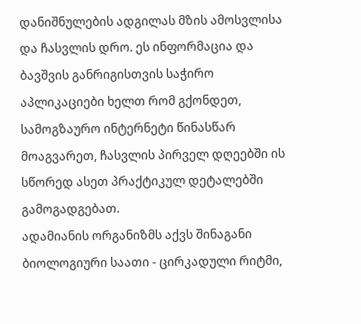დანიშნულების ადგილას მზის ამოსვლისა და ჩასვლის დრო. ეს ინფორმაცია და ბავშვის განრიგისთვის საჭირო აპლიკაციები ხელთ რომ გქონდეთ, სამოგზაურო ინტერნეტი წინასწარ მოაგვარეთ, ჩასვლის პირველ დღეებში ის სწორედ ასეთ პრაქტიკულ დეტალებში გამოგადგებათ.
ადამიანის ორგანიზმს აქვს შინაგანი ბიოლოგიური საათი - ცირკადული რიტმი,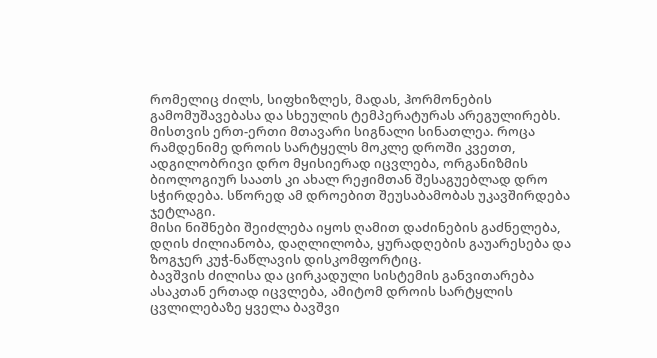რომელიც ძილს, სიფხიზლეს, მადას, ჰორმონების გამომუშავებასა და სხეულის ტემპერატურას არეგულირებს.
მისთვის ერთ-ერთი მთავარი სიგნალი სინათლეა. როცა რამდენიმე დროის სარტყელს მოკლე დროში კვეთთ, ადგილობრივი დრო მყისიერად იცვლება, ორგანიზმის ბიოლოგიურ საათს კი ახალ რეჟიმთან შესაგუებლად დრო სჭირდება. სწორედ ამ დროებით შეუსაბამობას უკავშირდება ჯეტლაგი.
მისი ნიშნები შეიძლება იყოს ღამით დაძინების გაძნელება, დღის ძილიანობა, დაღლილობა, ყურადღების გაუარესება და ზოგჯერ კუჭ-ნაწლავის დისკომფორტიც.
ბავშვის ძილისა და ცირკადული სისტემის განვითარება ასაკთან ერთად იცვლება, ამიტომ დროის სარტყლის ცვლილებაზე ყველა ბავშვი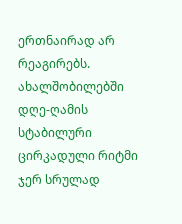ერთნაირად არ რეაგირებს.
ახალშობილებში დღე-ღამის სტაბილური ცირკადული რიტმი ჯერ სრულად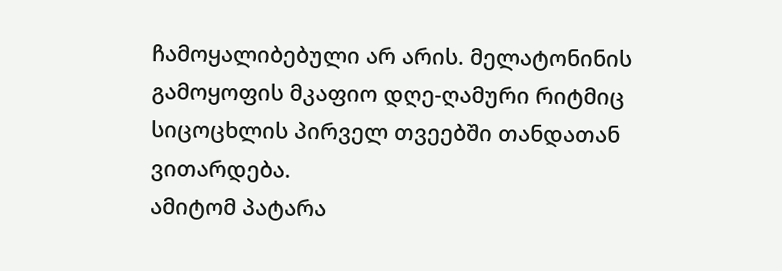ჩამოყალიბებული არ არის. მელატონინის გამოყოფის მკაფიო დღე-ღამური რიტმიც სიცოცხლის პირველ თვეებში თანდათან ვითარდება.
ამიტომ პატარა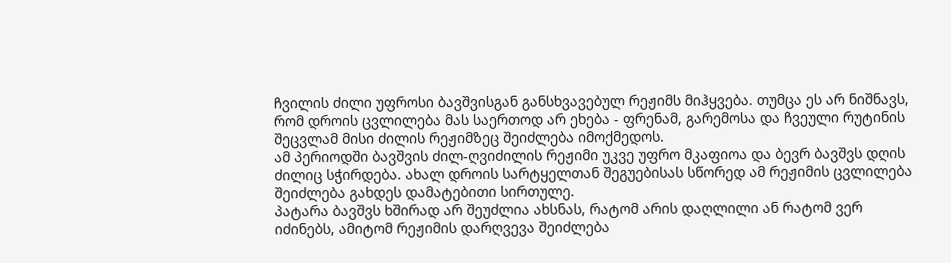ჩვილის ძილი უფროსი ბავშვისგან განსხვავებულ რეჟიმს მიჰყვება. თუმცა ეს არ ნიშნავს, რომ დროის ცვლილება მას საერთოდ არ ეხება - ფრენამ, გარემოსა და ჩვეული რუტინის შეცვლამ მისი ძილის რეჟიმზეც შეიძლება იმოქმედოს.
ამ პერიოდში ბავშვის ძილ-ღვიძილის რეჟიმი უკვე უფრო მკაფიოა და ბევრ ბავშვს დღის ძილიც სჭირდება. ახალ დროის სარტყელთან შეგუებისას სწორედ ამ რეჟიმის ცვლილება შეიძლება გახდეს დამატებითი სირთულე.
პატარა ბავშვს ხშირად არ შეუძლია ახსნას, რატომ არის დაღლილი ან რატომ ვერ იძინებს, ამიტომ რეჟიმის დარღვევა შეიძლება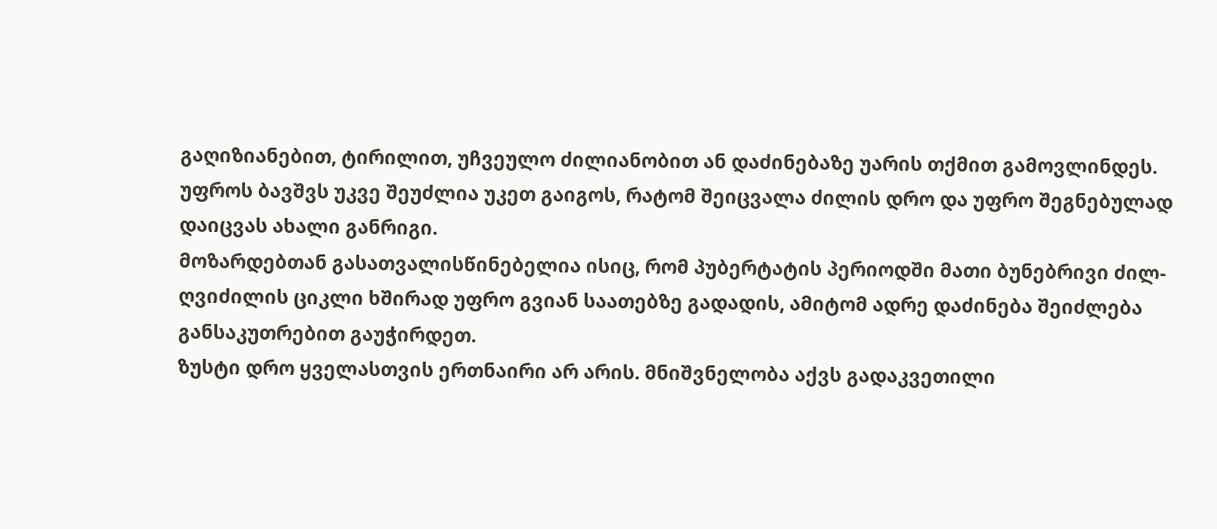გაღიზიანებით, ტირილით, უჩვეულო ძილიანობით ან დაძინებაზე უარის თქმით გამოვლინდეს.
უფროს ბავშვს უკვე შეუძლია უკეთ გაიგოს, რატომ შეიცვალა ძილის დრო და უფრო შეგნებულად დაიცვას ახალი განრიგი.
მოზარდებთან გასათვალისწინებელია ისიც, რომ პუბერტატის პერიოდში მათი ბუნებრივი ძილ-ღვიძილის ციკლი ხშირად უფრო გვიან საათებზე გადადის, ამიტომ ადრე დაძინება შეიძლება განსაკუთრებით გაუჭირდეთ.
ზუსტი დრო ყველასთვის ერთნაირი არ არის. მნიშვნელობა აქვს გადაკვეთილი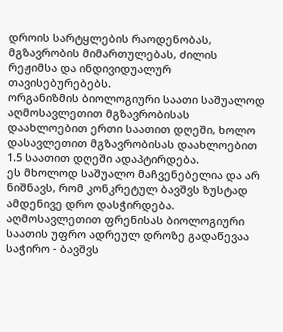დროის სარტყლების რაოდენობას, მგზავრობის მიმართულებას, ძილის რეჟიმსა და ინდივიდუალურ თავისებურებებს.
ორგანიზმის ბიოლოგიური საათი საშუალოდ აღმოსავლეთით მგზავრობისას დაახლოებით ერთი საათით დღეში, ხოლო დასავლეთით მგზავრობისას დაახლოებით 1.5 საათით დღეში ადაპტირდება.
ეს მხოლოდ საშუალო მაჩვენებელია და არ ნიშნავს, რომ კონკრეტულ ბავშვს ზუსტად ამდენივე დრო დასჭირდება.
აღმოსავლეთით ფრენისას ბიოლოგიური საათის უფრო ადრეულ დროზე გადაწევაა საჭირო - ბავშვს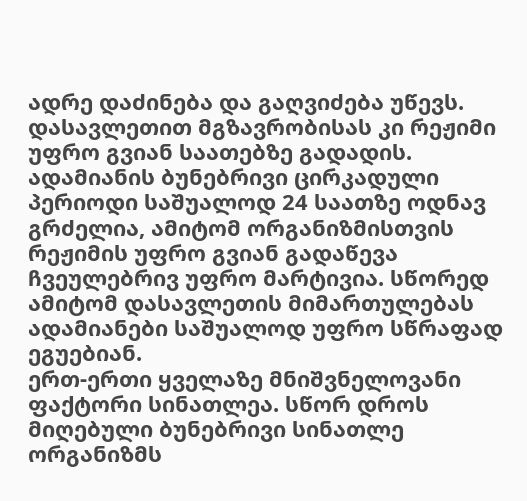ადრე დაძინება და გაღვიძება უწევს. დასავლეთით მგზავრობისას კი რეჟიმი უფრო გვიან საათებზე გადადის.
ადამიანის ბუნებრივი ცირკადული პერიოდი საშუალოდ 24 საათზე ოდნავ გრძელია, ამიტომ ორგანიზმისთვის რეჟიმის უფრო გვიან გადაწევა ჩვეულებრივ უფრო მარტივია. სწორედ ამიტომ დასავლეთის მიმართულებას ადამიანები საშუალოდ უფრო სწრაფად ეგუებიან.
ერთ-ერთი ყველაზე მნიშვნელოვანი ფაქტორი სინათლეა. სწორ დროს მიღებული ბუნებრივი სინათლე ორგანიზმს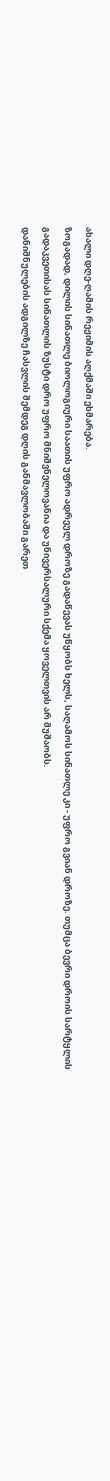ახალი დღე-ღამის რეჟიმის აღქმაში ეხმარება.
ზოგადად, დილის სინათლე ბიოლოგიური საათის უფრო ადრეულ დროზე გადაწევას უწყობს ხელს, საღამოს სინათლე კი - უფრო გვიან დროზე. თუმცა ბევრი დროის სარტყლის გადაკვეთისას სინათლის ზუსტი დრო უფრო მნიშვნელოვანია და უნივერსალური სქემა ყოველთვის არ მუშაობს.
დანიშნულების ადგილზე ჩასვლის შემდეგ დღის განმავლობაში გარეთ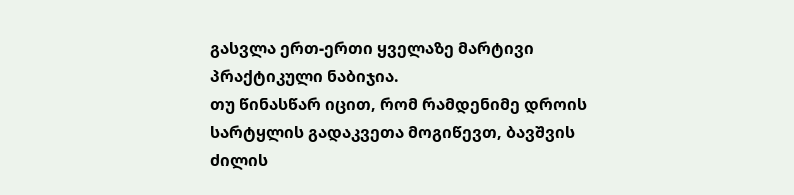გასვლა ერთ-ერთი ყველაზე მარტივი პრაქტიკული ნაბიჯია.
თუ წინასწარ იცით, რომ რამდენიმე დროის სარტყლის გადაკვეთა მოგიწევთ, ბავშვის ძილის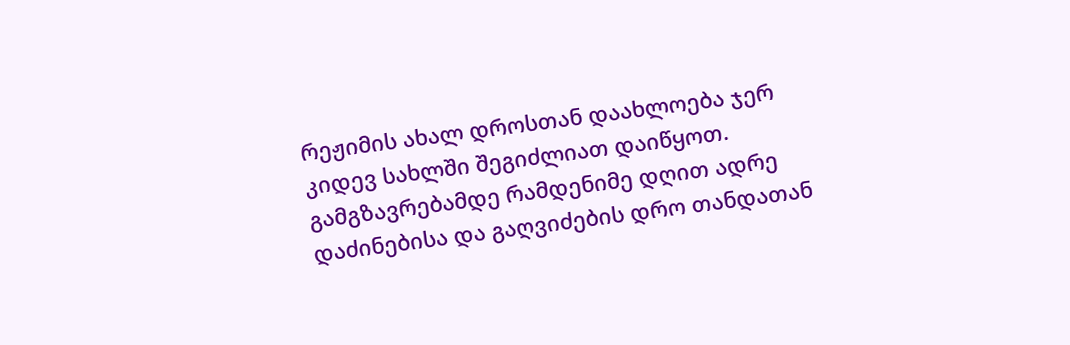რეჟიმის ახალ დროსთან დაახლოება ჯერ კიდევ სახლში შეგიძლიათ დაიწყოთ.
გამგზავრებამდე რამდენიმე დღით ადრე დაძინებისა და გაღვიძების დრო თანდათან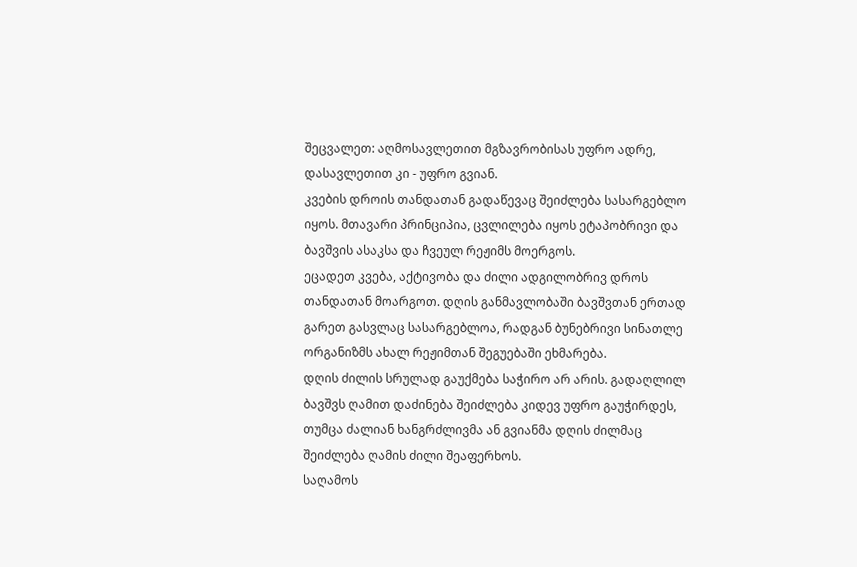შეცვალეთ: აღმოსავლეთით მგზავრობისას უფრო ადრე, დასავლეთით კი - უფრო გვიან.
კვების დროის თანდათან გადაწევაც შეიძლება სასარგებლო იყოს. მთავარი პრინციპია, ცვლილება იყოს ეტაპობრივი და ბავშვის ასაკსა და ჩვეულ რეჟიმს მოერგოს.
ეცადეთ კვება, აქტივობა და ძილი ადგილობრივ დროს თანდათან მოარგოთ. დღის განმავლობაში ბავშვთან ერთად გარეთ გასვლაც სასარგებლოა, რადგან ბუნებრივი სინათლე ორგანიზმს ახალ რეჟიმთან შეგუებაში ეხმარება.
დღის ძილის სრულად გაუქმება საჭირო არ არის. გადაღლილ ბავშვს ღამით დაძინება შეიძლება კიდევ უფრო გაუჭირდეს, თუმცა ძალიან ხანგრძლივმა ან გვიანმა დღის ძილმაც შეიძლება ღამის ძილი შეაფერხოს.
საღამოს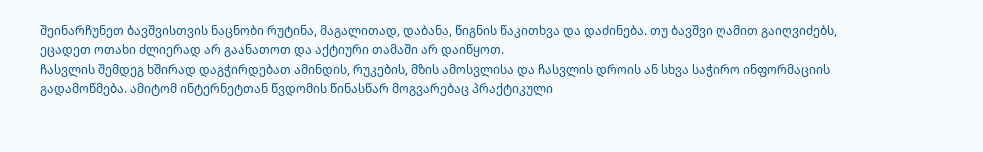შეინარჩუნეთ ბავშვისთვის ნაცნობი რუტინა, მაგალითად, დაბანა, წიგნის წაკითხვა და დაძინება. თუ ბავშვი ღამით გაიღვიძებს, ეცადეთ ოთახი ძლიერად არ გაანათოთ და აქტიური თამაში არ დაიწყოთ.
ჩასვლის შემდეგ ხშირად დაგჭირდებათ ამინდის, რუკების, მზის ამოსვლისა და ჩასვლის დროის ან სხვა საჭირო ინფორმაციის გადამოწმება. ამიტომ ინტერნეტთან წვდომის წინასწარ მოგვარებაც პრაქტიკული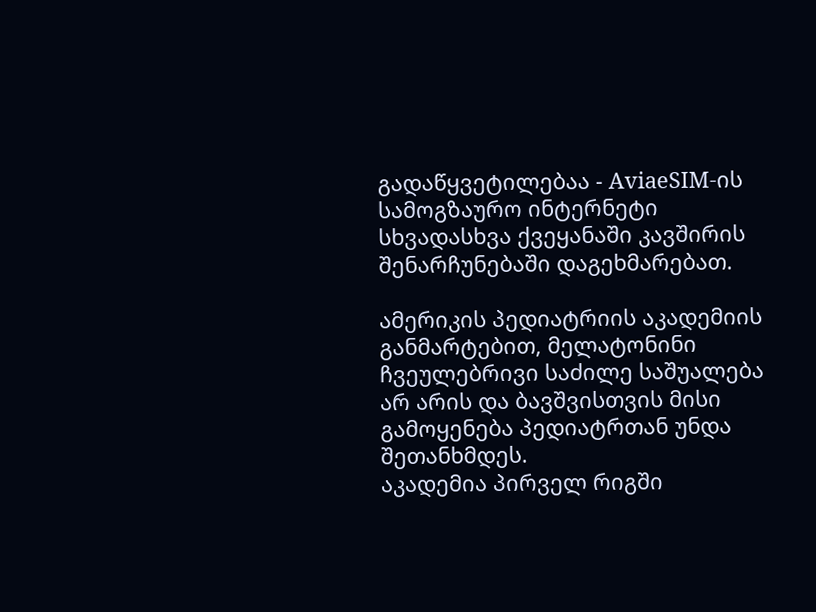გადაწყვეტილებაა - AviaeSIM-ის სამოგზაურო ინტერნეტი სხვადასხვა ქვეყანაში კავშირის შენარჩუნებაში დაგეხმარებათ.

ამერიკის პედიატრიის აკადემიის განმარტებით, მელატონინი ჩვეულებრივი საძილე საშუალება არ არის და ბავშვისთვის მისი გამოყენება პედიატრთან უნდა შეთანხმდეს.
აკადემია პირველ რიგში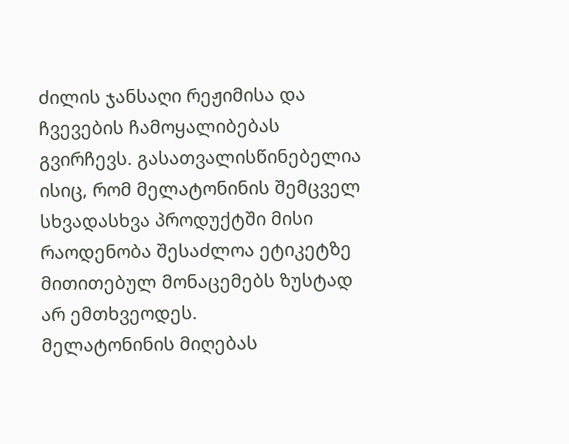ძილის ჯანსაღი რეჟიმისა და ჩვევების ჩამოყალიბებას გვირჩევს. გასათვალისწინებელია ისიც, რომ მელატონინის შემცველ სხვადასხვა პროდუქტში მისი რაოდენობა შესაძლოა ეტიკეტზე მითითებულ მონაცემებს ზუსტად არ ემთხვეოდეს.
მელატონინის მიღებას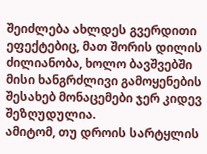შეიძლება ახლდეს გვერდითი ეფექტებიც, მათ შორის დილის ძილიანობა, ხოლო ბავშვებში მისი ხანგრძლივი გამოყენების შესახებ მონაცემები ჯერ კიდევ შეზღუდულია.
ამიტომ, თუ დროის სარტყლის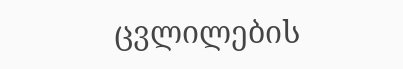ცვლილების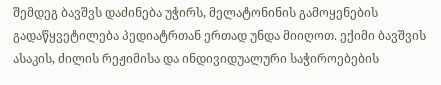შემდეგ ბავშვს დაძინება უჭირს, მელატონინის გამოყენების გადაწყვეტილება პედიატრთან ერთად უნდა მიიღოთ. ექიმი ბავშვის ასაკის, ძილის რეჟიმისა და ინდივიდუალური საჭიროებების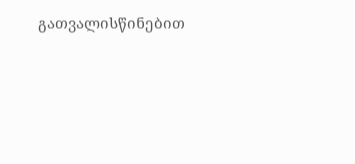გათვალისწინებით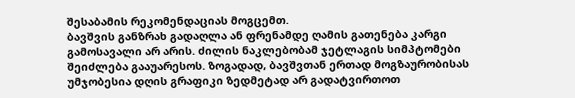შესაბამის რეკომენდაციას მოგცემთ.
ბავშვის განზრახ გადაღლა ან ფრენამდე ღამის გათენება კარგი გამოსავალი არ არის. ძილის ნაკლებობამ ჯეტლაგის სიმპტომები შეიძლება გააუარესოს. ზოგადად, ბავშვთან ერთად მოგზაურობისას უმჯობესია დღის გრაფიკი ზედმეტად არ გადატვირთოთ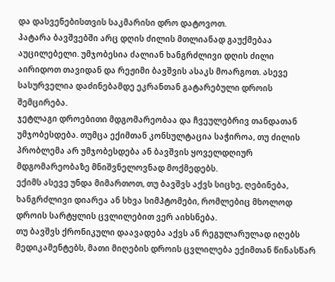და დასვენებისთვის საკმარისი დრო დატოვოთ.
პატარა ბავშვებში არც დღის ძილის მთლიანად გაუქმებაა აუცილებელი. უმჯობესია ძალიან ხანგრძლივი დღის ძილი აირიდოთ თავიდან და რეჟიმი ბავშვის ასაკს მოარგოთ. ასევე სასურველია დაძინებამდე ეკრანთან გატარებული დროის შემცირება.
ჯეტლაგი დროებითი მდგომარეობაა და ჩვეულებრივ თანდათან უმჯობესდება. თუმცა ექიმთან კონსულტაცია საჭიროა, თუ ძილის პრობლემა არ უმჯობესდება ან ბავშვის ყოველდღიურ მდგომარეობაზე მნიშვნელოვნად მოქმედებს.
ექიმს ასევე უნდა მიმართოთ, თუ ბავშვს აქვს სიცხე, ღებინება, ხანგრძლივი დიარეა ან სხვა სიმპტომები, რომლებიც მხოლოდ დროის სარტყლის ცვლილებით ვერ აიხსნება.
თუ ბავშვს ქრონიკული დაავადება აქვს ან რეგულარულად იღებს მედიკამენტებს, მათი მიღების დროის ცვლილება ექიმთან წინასწარ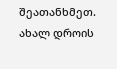შეათანხმეთ.
ახალ დროის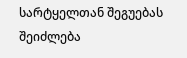სარტყელთან შეგუებას შეიძლება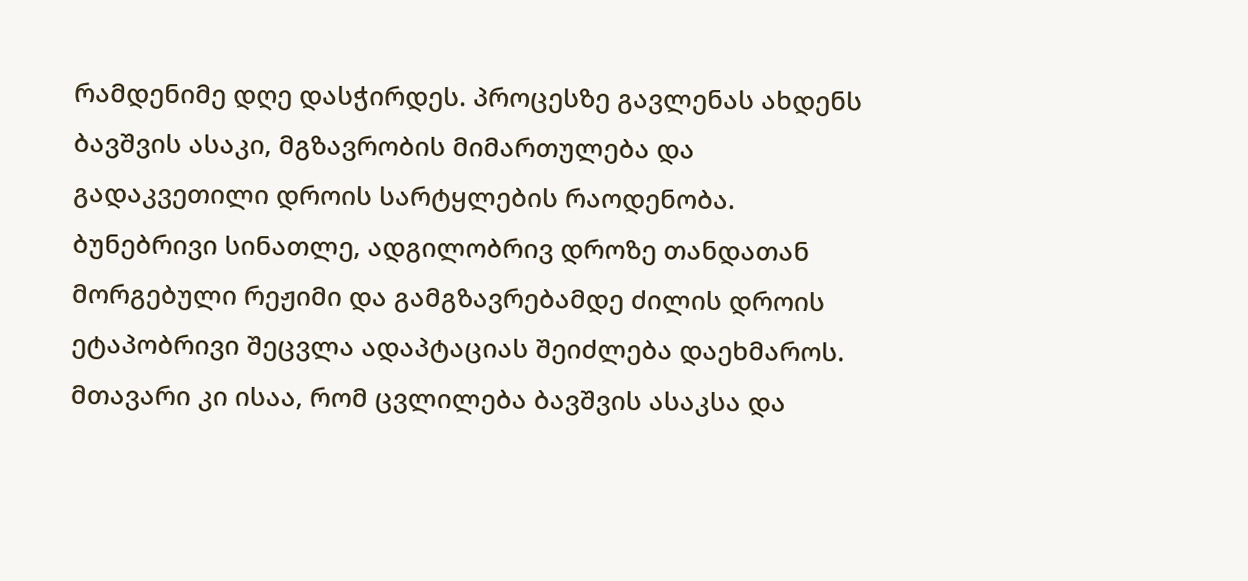რამდენიმე დღე დასჭირდეს. პროცესზე გავლენას ახდენს ბავშვის ასაკი, მგზავრობის მიმართულება და გადაკვეთილი დროის სარტყლების რაოდენობა.
ბუნებრივი სინათლე, ადგილობრივ დროზე თანდათან მორგებული რეჟიმი და გამგზავრებამდე ძილის დროის ეტაპობრივი შეცვლა ადაპტაციას შეიძლება დაეხმაროს. მთავარი კი ისაა, რომ ცვლილება ბავშვის ასაკსა და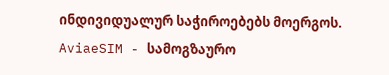ინდივიდუალურ საჭიროებებს მოერგოს.
AviaeSIM - სამოგზაურო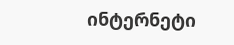ინტერნეტი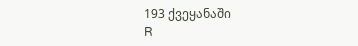193 ქვეყანაში
R